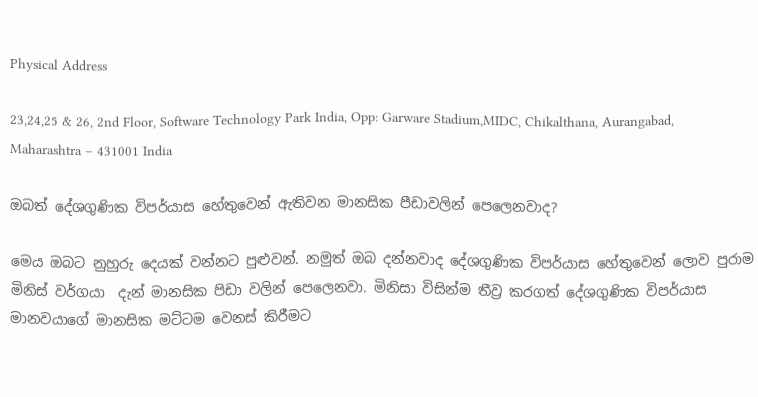Physical Address

23,24,25 & 26, 2nd Floor, Software Technology Park India, Opp: Garware Stadium,MIDC, Chikalthana, Aurangabad, Maharashtra – 431001 India

ඔබත් දේශගුණික විපර්යාස හේතුවෙන් ඇතිවන මානසික පීඩාවලින් පෙලෙනවාද?

මෙය ඔබට නුහුරු දෙයක් වන්නට පුළුවන්. නමුත් ඔබ දන්නවාද දේශගුණික විපර්යාස හේතුවෙන් ලොව පුරාම මිනිස් වර්ගයා  දැන් මානසික පිඩා වලින් පෙලෙනවා. මිනිසා විසින්ම තීව්‍ර කරගත් දේශගුණික විපර්යාස මානවයාගේ මානසික මට්ටම වෙනස් කිරීමට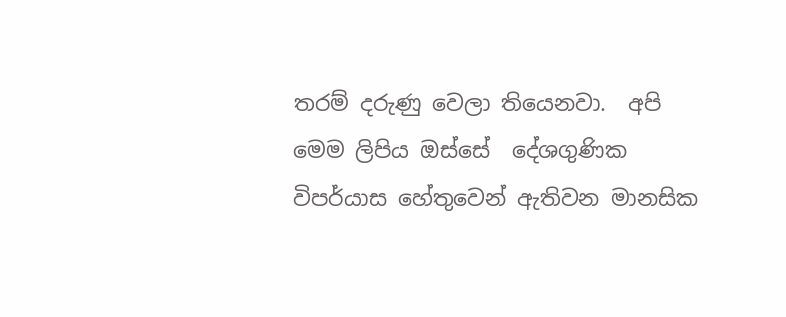තරම් දරුණු වෙලා තියෙනවා.  අපි මෙම ලිපිය ඔස්සේ  දේශගුණික විපර්යාස හේතුවෙන් ඇතිවන මානසික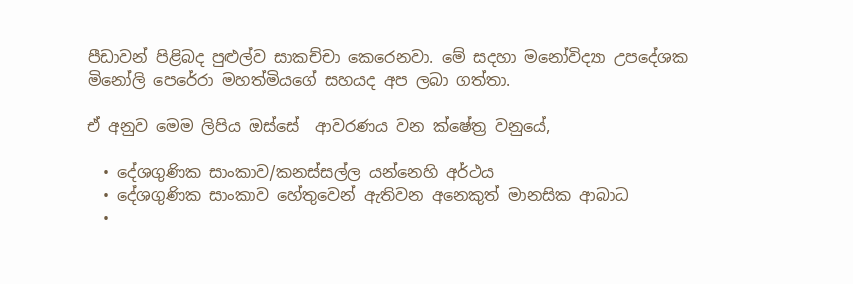පීඩාවන් පිළිබද පුළුල්ව සාකච්චා කෙරෙනවා. මේ සදහා මනෝවිද්‍යා උපදේශක මිනෝලි පෙරේරා මහත්මියගේ සහයද අප ලබා ගත්තා.

ඒ අනුව මෙම ලිපිය ඔස්සේ  ආවරණය වන ක්ෂේත්‍ර වනුයේ,

  • දේශගුණික සාංකාව/කනස්සල්ල යන්නෙහි අර්ථය
  • දේශගුණික සාංකාව හේතුවෙන් ඇතිවන අනෙකුත් මානසික ආබාධ
  •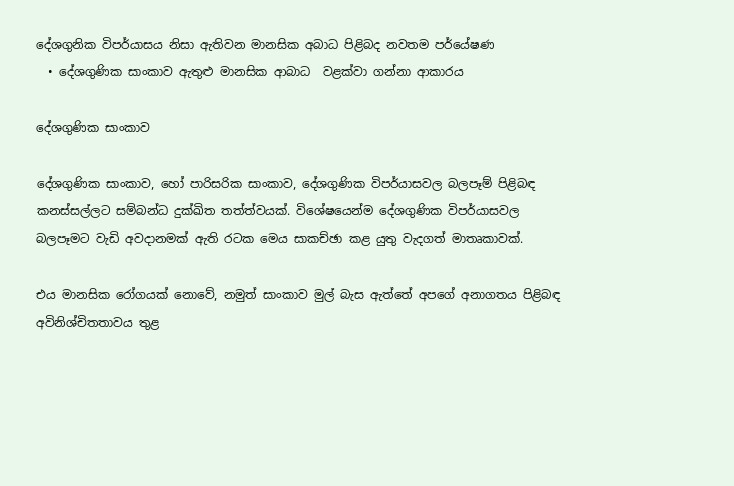දේශගුනික විපර්යාසය නිසා ඇතිවන මානසික අබාධ පිළිබද නවතම පර්යේෂණ
  • දේශගුණික සාංකාව ඇතුළු මානසික ආබාධ  වළක්වා ගන්නා ආකාරය

දේශගුණික සාංකාව

දේශගුණික සාංකාව, හෝ පාරිසරික සාංකාව, දේශගුණික විපර්යාසවල බලපෑම් පිළිබඳ කනස්සල්ලට සම්බන්ධ දුක්ඛිත තත්ත්වයක්. විශේෂයෙන්ම දේශගුණික විපර්යාසවල බලපෑමට වැඩි අවදානමක් ඇති රටක මෙය සාකච්ඡා කළ යුතු වැදගත් මාතෘකාවක්.

එය මානසික රෝගයක් නොවේ, නමුත් සාංකාව මුල් බැස ඇත්තේ අපගේ අනාගතය පිළිබඳ අවිනිශ්චිතතාවය තුළ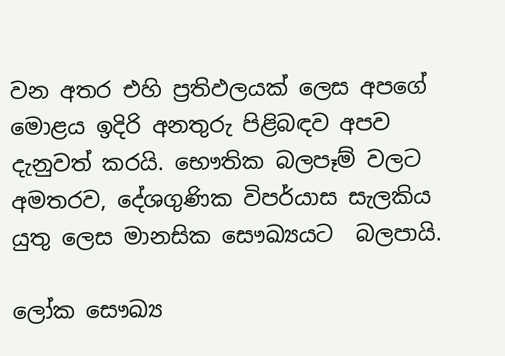වන අතර එහි ප්‍රතිඵලයක් ලෙස අපගේ මොළය ඉදිරි අනතුරු පිළිබඳව අපව දැනුවත් කරයි. භෞතික බලපෑම් වලට අමතරව, දේශගුණික විපර්යාස සැලකිය යුතු ලෙස මානසික සෞඛ්‍යයට  බලපායි.

ලෝක සෞඛ්‍ය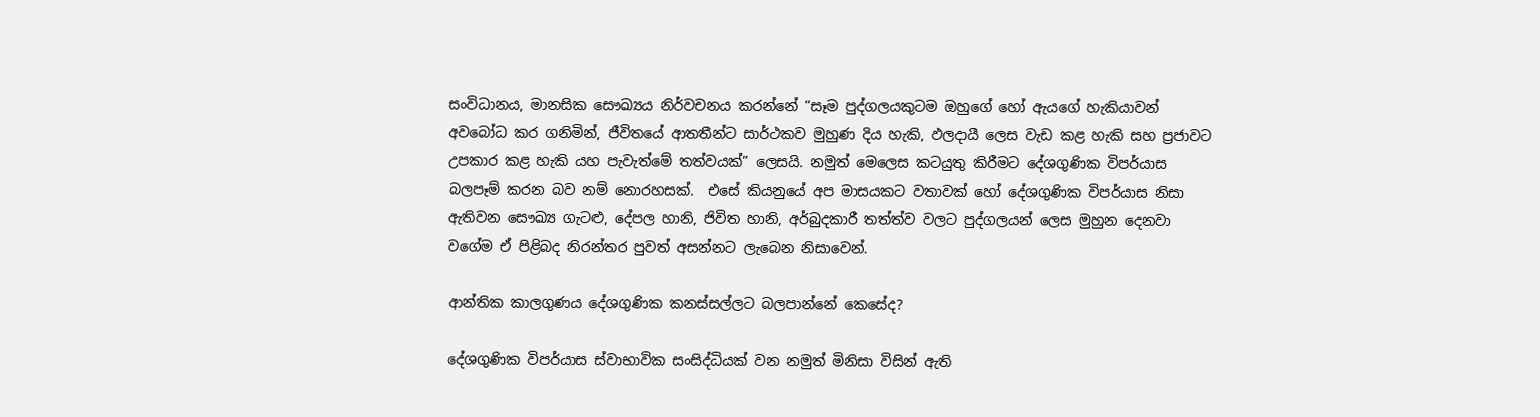සංවිධානය, මානසික සෞඛ්‍යය නිර්වචනය කරන්නේ “සෑම පුද්ගලයකුටම ඔහුගේ හෝ ඇයගේ හැකියාවන් අවබෝධ කර ගනිමින්, ජීවිතයේ ආතතීන්ට සාර්ථකව මුහුණ දිය හැකි, ඵලදායී ලෙස වැඩ කළ හැකි සහ ප්‍රජාවට උපකාර කළ හැකි යහ පැවැත්මේ තත්වයක්” ලෙසයි. නමුත් මෙලෙස කටයුතු කිරීමට දේශගුණික විපර්යාස බලපෑම් කරන බව නම් නොරහසක්.  එසේ කියනුයේ අප මාසයකට වතාවක් හෝ දේශගුණික විපර්යාස නිසා ඇතිවන සෞඛ්‍ය ගැටළු, දේපල හානි, ජිවිත හානි, අර්බුදකාරී තත්ත්ව වලට පුද්ගලයන් ලෙස මුහුන දෙනවා වගේම ඒ පිළිබද නිරන්තර පුවත් අසන්නට ලැබෙන නිසාවෙන්.

ආන්තික කාලගුණය දේශගුණික කනස්සල්ලට බලපාන්නේ කෙසේද?

දේශගුණික විපර්යාස ස්වාභාවික සංසිද්ධියක් වන නමුත් මිනිසා විසින් ඇති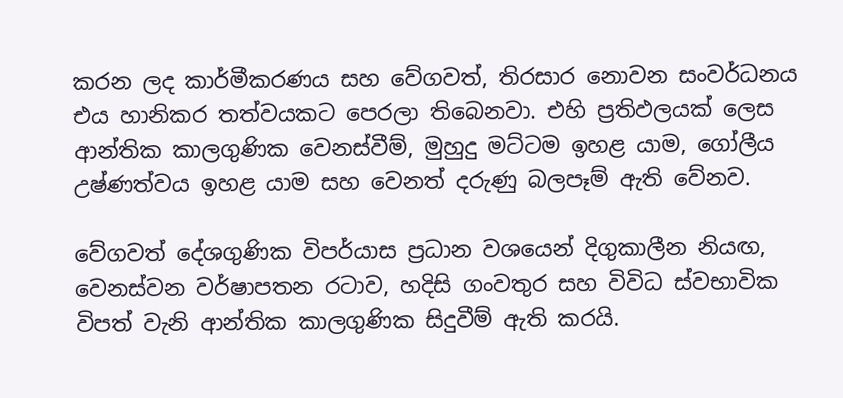කරන ලද කාර්මීකරණය සහ වේගවත්, තිරසාර නොවන සංවර්ධනය එය හානිකර තත්වයකට පෙරලා තිබෙනවා. එහි ප්‍රතිඵලයක් ලෙස ආන්තික කාලගුණික වෙනස්වීම්, මුහුදු මට්ටම ඉහළ යාම, ගෝලීය උෂ්ණත්වය ඉහළ යාම සහ වෙනත් දරුණු බලපෑම් ඇති වේනව.

වේගවත් දේශගුණික විපර්යාස ප්‍රධාන වශයෙන් දිගුකාලීන නියඟ, වෙනස්වන වර්ෂාපතන රටාව, හදිසි ගංවතුර සහ විවිධ ස්වභාවික විපත් වැනි ආන්තික කාලගුණික සිදුවීම් ඇති කරයි.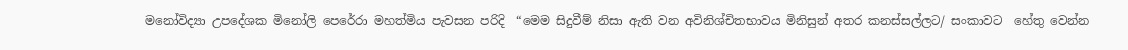මනෝවිද්‍යා උපදේශක මිනෝලි පෙරේරා මහත්මිය පැවසන පරිදි  “මෙම සිදුවීම් නිසා ඇති වන අවිනිශ්චිතභාවය මිනිසුන් අතර කනස්සල්ලට/ සංකාවට  හේතු වෙන්න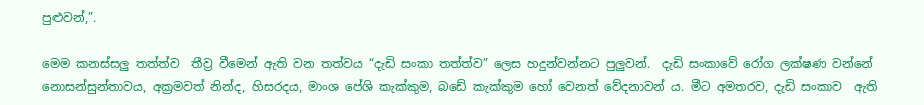පුළුවන්,”.

මෙම කනස්සලු තත්ත්ව  තීව්‍ර වීමෙන් ඇති වන තත්වය “දැඩි සංකා තත්ත්ව” ලෙස හදුන්වන්නට පුලුවන්.  දැඩි සංකාවේ රෝග ලක්ෂණ වන්නේ නොසන්සුන්තාවය, අක්‍රමවත් නින්ද, හිසරදය, මාංශ පේශි කැක්කුම, බඩේ කැක්කුම හෝ වෙනත් වේදනාවන් ය. මීට අමතරව, දැඩි සංකාව  ඇති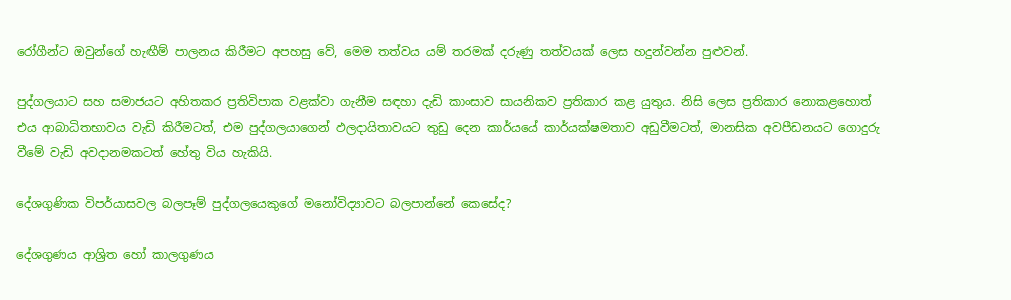රෝගීන්ට ඔවුන්ගේ හැඟීම් පාලනය කිරීමට අපහසු වේ, මෙම තත්වය යම් තරමක් දරුණු තත්වයක් ලෙස හදුන්වන්න පුළුවන්.

පුද්ගලයාට සහ සමාජයට අහිතකර ප්‍රතිවිපාක වළක්වා ගැනීම සඳහා දැඩි කාංසාව සායනිකව ප්‍රතිකාර කළ යුතුය. නිසි ලෙස ප්‍රතිකාර නොකළහොත් එය ආබාධිතභාවය වැඩි කිරීමටත්, එම පුද්ගලයාගෙන් ඵලදායිතාවයට තුඩු දෙන කාර්යයේ කාර්යක්ෂමතාව අඩුවීමටත්, මානසික අවපීඩනයට ගොදුරු වීමේ වැඩි අවදානමකටත් හේතු විය හැකියි.

දේශගුණික විපර්යාසවල බලපෑම් පුද්ගලයෙකුගේ මනෝවිද්‍යාවට බලපාන්නේ කෙසේද?

දේශගුණය ආශ්‍රිත හෝ කාලගුණය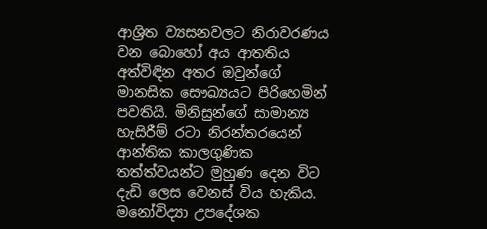ආශ්‍රිත ව්‍යසනවලට නිරාවරණය වන බොහෝ අය ආතතිය අත්විඳින අතර ඔවුන්ගේ මානසික සෞඛ්‍යයට පිරිහෙමින් පවතියි. මිනිසුන්ගේ සාමාන්‍ය හැසිරීම් රටා නිරන්තරයෙන් ආන්තික කාලගුණික තත්ත්වයන්ට මුහුණ දෙන විට දැඩි ලෙස වෙනස් විය හැකිය. මනෝවිද්‍යා උපදේශක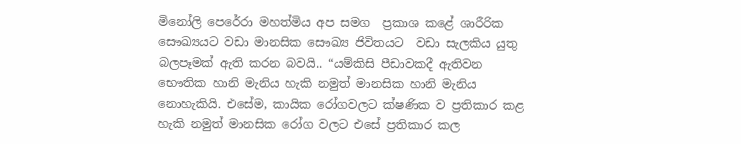මිනෝලි පෙරේරා මහත්මිය අප සමග  ප්‍රකාශ කළේ ශාරීරික සෞඛ්‍යයට වඩා මානසික සෞඛ්‍ය ජිවිතයට  වඩා සැලකිය යුතු බලපෑමක් ඇති කරන බවයි.. “යම්කිසි පීඩාවකදී ඇතිවන භෞතික හානි මැනිය හැකි නමුත් මානසික හානි මැනිය නොහැකියි. එසේම, කායික රෝගවලට ක්ෂණික ව ප්‍රතිකාර කළ හැකි නමුත් මානසික රෝග වලට එසේ ප්‍රතිකාර කල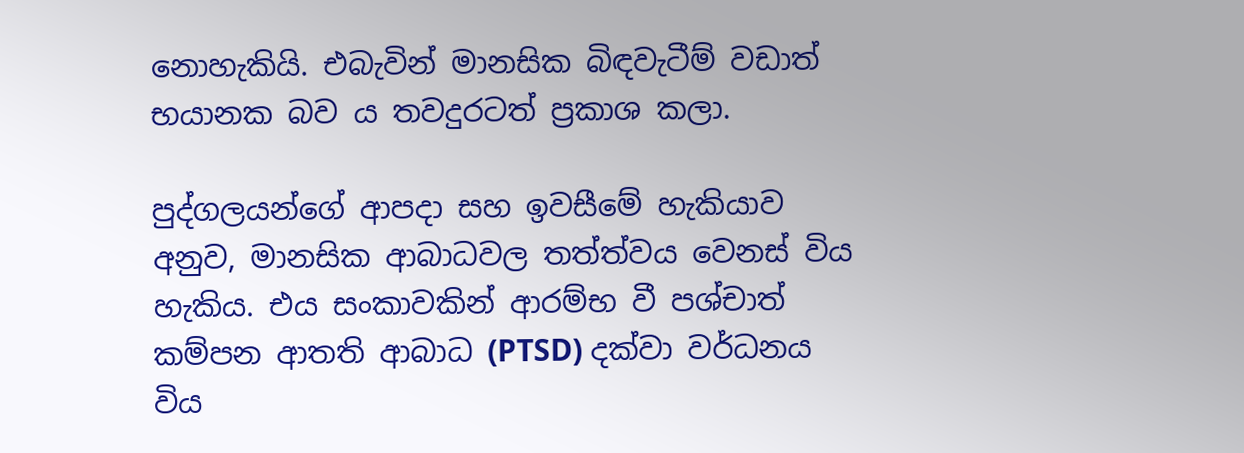නොහැකියි. එබැවින් මානසික බිඳවැටීම් වඩාත් භයානක බව ය තවදුරටත් ප්‍රකාශ කලා.

පුද්ගලයන්ගේ ආපදා සහ ඉවසීමේ හැකියාව අනුව, මානසික ආබාධවල තත්ත්වය වෙනස් විය හැකිය. එය සංකාවකින් ආරම්භ වී පශ්චාත් කම්පන ආතති ආබාධ (PTSD) දක්වා වර්ධනය විය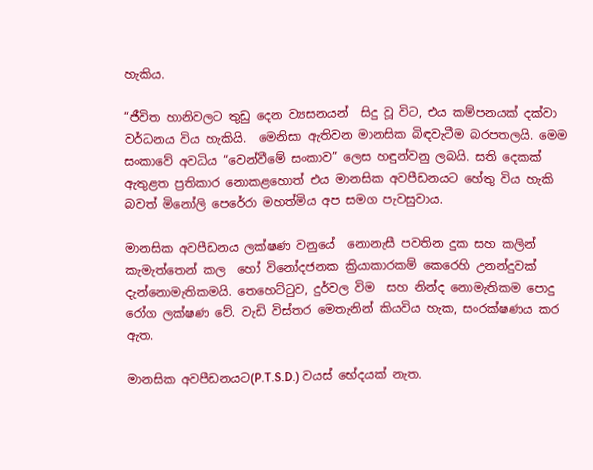හැකිය.

“ජීවිත හානිවලට තුඩු දෙන ව්‍යසනයන්  සිදු වූ විට, එය කම්පනයක් දක්වා වර්ධනය විය හැකියි.  මෙනිසා ඇතිවන මානසික බිඳවැටීම බරපතලයි. මෙම සංකාවේ අවධිය “වෙන්වීමේ සංකාව” ලෙස හඳුන්වනු ලබයි. සති දෙකක් ඇතුළත ප්‍රතිකාර නොකළහොත් එය මානසික අවපීඩනයට හේතු විය හැකි බවත් මිනෝලි පෙරේරා මහත්මිය අප සමග පැවසුවාය.

මානසික අවපීඩනය ලක්ෂණ වනුයේ  නොනැසී පවතින දුක සහ කලින් කැමැත්තෙන් කල  හෝ විනෝදජනක ක්‍රියාකාරකම් කෙරෙහි උනන්දුවක් දැන්නොමැතිකමයි. තෙහෙට්ටුව, දුර්වල විම  සහ නින්ද නොමැතිකම පොදු රෝග ලක්ෂණ වේ. වැඩි විස්තර මෙතැනින් කියවිය හැක, සංරක්ෂණය කර ඇත.

මානසික අවපීඩනයට(P.T.S.D.) වයස් භේදයක් නැත.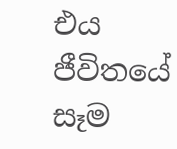එය ජීවිතයේ සෑම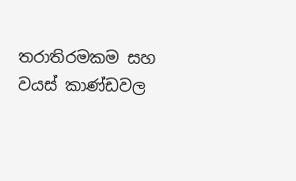තරාතිරමකම සහ වයස් කාණ්ඩවල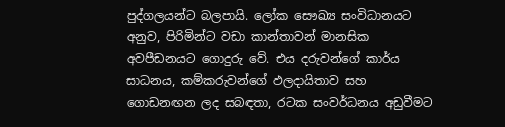පුද්ගලයන්ට බලපායි. ලෝක සෞඛ්‍ය සංවිධානයට අනුව, පිරිමින්ට වඩා කාන්තාවන් මානසික අවපීඩනයට ගොදුරු වේ. එය දරුවන්ගේ කාර්ය සාධනය, කම්කරුවන්ගේ ඵලදායිතාව සහ ගොඩනඟන ලද සබඳතා, රටක සංවර්ධනය අඩුවීමට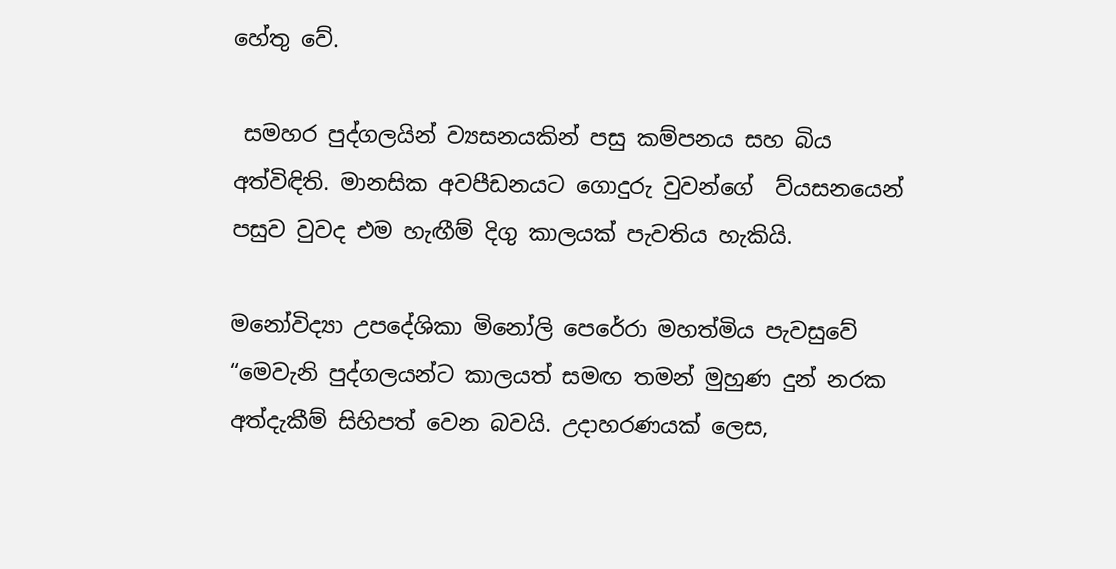හේතු වේ.

 සමහර පුද්ගලයින් ව්‍යසනයකින් පසු කම්පනය සහ බිය අත්විඳිති. මානසික අවපීඩනයට ගොදුරු වුවන්ගේ  ව්යසනයෙන් පසුව වුවද එම හැඟීම් දිගු කාලයක් පැවතිය හැකියි.

මනෝවිද්‍යා උපදේශිකා මිනෝලි පෙරේරා මහත්මිය පැවසුවේ “මෙවැනි පුද්ගලයන්ට කාලයත් සමඟ තමන් මුහුණ දුන් නරක අත්දැකීම් සිහිපත් වෙන බවයි. උදාහරණයක් ලෙස,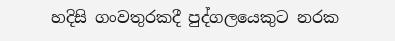හදිසි ගංවතුරකදී පුද්ගලයෙකුට නරක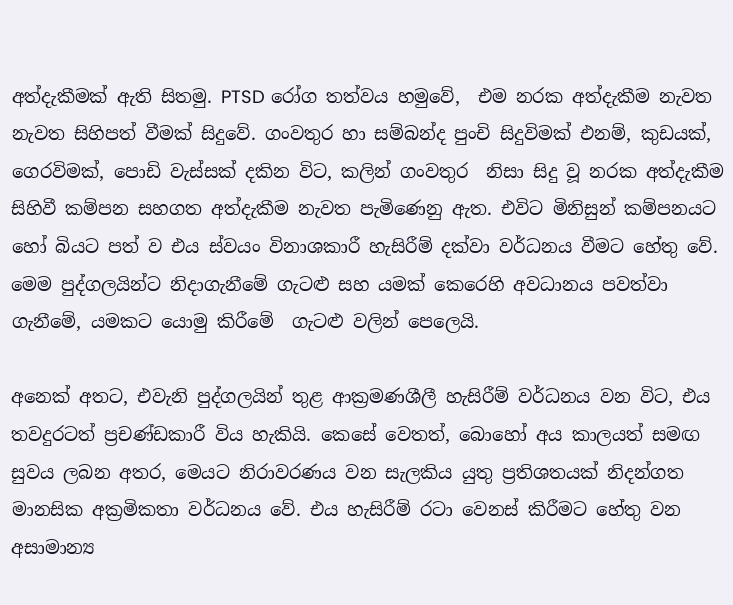අත්දැකීමක් ඇති සිතමු. PTSD රෝග තත්වය හමුවේ,  එම නරක අත්දැකීම නැවත නැවත සිහිපත් වීමක් සිදුවේ. ගංවතුර හා සම්බන්ද පුංචි සිදුවිමක් එනම්, කුඩයක්, ගෙරවිමක්, පොඩි වැස්සක් දකින විට, කලින් ගංවතුර  නිසා සිදු වූ නරක අත්දැකීම සිහිවී කම්පන සහගත අත්දැකීම නැවත පැමිණෙනු ඇත. එවිට මිනිසුන් කම්පනයට හෝ බියට පත් ව එය ස්වයං විනාශකාරී හැසිරීම් දක්වා වර්ධනය වීමට හේතු වේ. මෙම පුද්ගලයින්ට නිදාගැනීමේ ගැටළු සහ යමක් කෙරෙහි අවධානය පවත්වා ගැනීමේ, යමකට යොමු කිරීමේ  ගැටළු වලින් පෙලෙයි.

අනෙක් අතට, එවැනි පුද්ගලයින් තුළ ආක්‍රමණශීලී හැසිරීම් වර්ධනය වන විට, එය තවදුරටත් ප්‍රචණ්ඩකාරී විය හැකියි. කෙසේ වෙතත්, බොහෝ අය කාලයත් සමඟ සුවය ලබන අතර, මෙයට නිරාවරණය වන සැලකිය යුතු ප්‍රතිශතයක් නිදන්ගත මානසික අක්‍රමිකතා වර්ධනය වේ. එය හැසිරීම් රටා වෙනස් කිරීමට හේතු වන අසාමාන්‍ය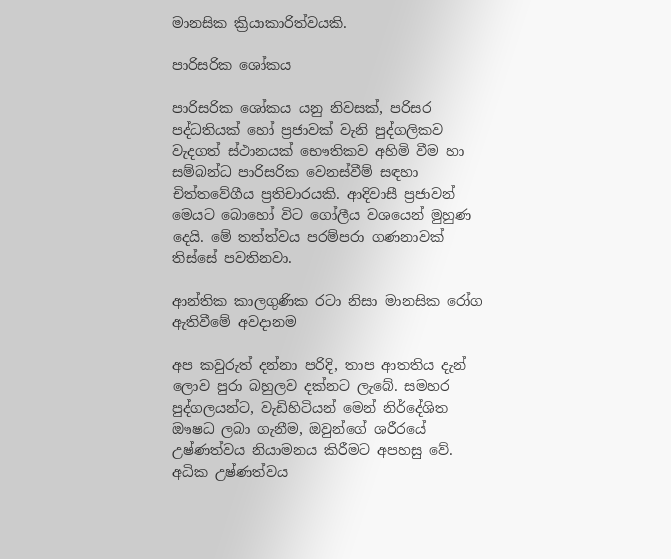මානසික ක්‍රියාකාරිත්වයකි.

පාරිසරික ශෝකය

පාරිසරික ශෝකය යනු නිවසක්, පරිසර පද්ධතියක් හෝ ප්‍රජාවක් වැනි පුද්ගලිකව වැදගත් ස්ථානයක් භෞතිකව අහිමි වීම හා සම්බන්ධ පාරිසරික වෙනස්වීම් සඳහා චිත්තවේගීය ප්‍රතිචාරයකි. ආදිවාසී ප්‍රජාවන් මෙයට බොහෝ විට ගෝලීය වශයෙන් මුහුණ දෙයි. මේ තත්ත්වය පරම්පරා ගණනාවක් තිස්සේ පවතිනවා.

ආන්තික කාලගුණික රටා නිසා මානසික රෝග ඇතිවීමේ අවදානම

අප කවුරුත් දන්නා පරිදි, තාප ආතතිය දැන් ලොව පුරා බහුලව දක්නට ලැබේ. සමහර පුද්ගලයන්ට, වැඩිහිටියන් මෙන් නිර්දේශිත ඖෂධ ලබා ගැනීම, ඔවුන්ගේ ශරීරයේ උෂ්ණත්වය නියාමනය කිරීමට අපහසු වේ. අධික උෂ්ණත්වය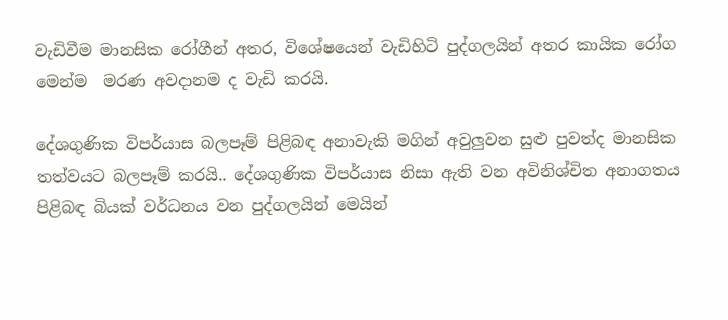වැඩිවීම මානසික රෝගීන් අතර, විශේෂයෙන් වැඩිහිටි පුද්ගලයින් අතර කායික රෝග මෙන්ම  මරණ අවදානම ද වැඩි කරයි.

දේශගුණික විපර්යාස බලපෑම් පිළිබඳ අනාවැකි මගින් අවුලුවන සුළු පුවත්ද මානසික තත්වයට බලපෑම් කරයි.. දේශගුණික විපර්යාස නිසා ඇති වන අවිනිශ්චිත අනාගතය පිළිබඳ බියක් වර්ධනය වන පුද්ගලයින් මෙයින්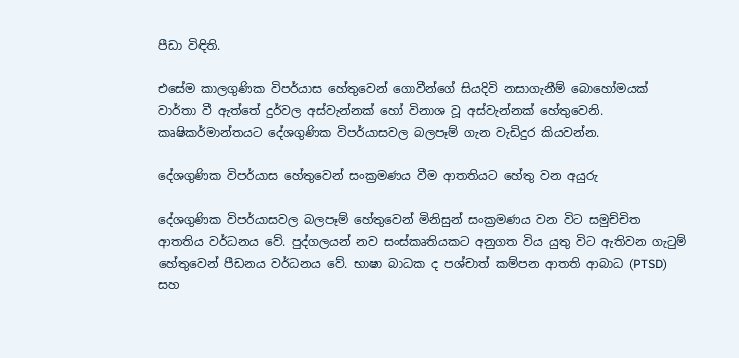පීඩා විඳිති.

එසේම කාලගුණික විපර්යාස හේතුවෙන් ගොවීන්ගේ සියදිවි නසාගැනීම් බොහෝමයක් වාර්තා වී ඇත්තේ දුර්වල අස්වැන්නක් හෝ විනාශ වූ අස්වැන්නක් හේතුවෙනි. කෘෂිකර්මාන්තයට දේශගුණික විපර්යාසවල බලපෑම් ගැන වැඩිදුර කියවන්න.

දේශගුණික විපර්යාස හේතුවෙන් සංක්‍රමණය වීම ආතතියට හේතු වන අයුරු

දේශගුණික විපර්යාසවල බලපෑම් හේතුවෙන් මිනිසුන් සංක්‍රමණය වන විට සමුච්චිත ආතතිය වර්ධනය වේ. පුද්ගලයන් නව සංස්කෘතියකට අනුගත විය යුතු විට ඇතිවන ගැටුම් හේතුවෙන් පීඩනය වර්ධනය වේ. භාෂා බාධක ද පශ්චාත් කම්පන ආතති ආබාධ (PTSD) සහ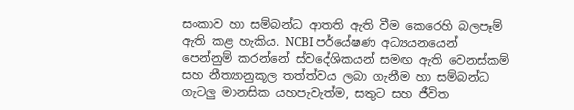සංකාව හා සම්බන්ධ ආතති ඇති වීම කෙරෙහි බලපෑම් ඇති කළ හැකිය. NCBI පර්යේෂණ අධ්‍යයනයෙන් පෙන්නුම් කරන්නේ ස්වදේශිකයන් සමඟ ඇති වෙනස්කම් සහ නීත්‍යානුකූල තත්ත්වය ලබා ගැනීම හා සම්බන්ධ ගැටලු මානසික යහපැවැත්ම, සතුට සහ ජීවිත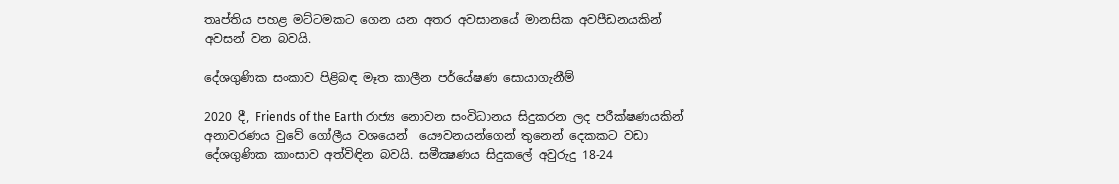තෘප්තිය පහළ මට්ටමකට ගෙන යන අතර අවසානයේ මානසික අවපීඩනයකින් අවසන් වන බවයි.

දේශගුණික සංකාව පිළිබඳ මෑත කාලීන පර්යේෂණ සොයාගැනීම්

2020 දී, Friends of the Earth රාජ්‍ය නොවන සංවිධානය සිදුකරන ලද පරීක්ෂණයකින් අනාවරණය වුවේ ගෝලීය වශයෙන්  යෞවනයන්ගෙන් තුනෙන් දෙකකට වඩා දේශගුණික කාංසාව අත්විඳින බවයි. සමීක්‍ෂණය සිදුකලේ අවුරුදු 18-24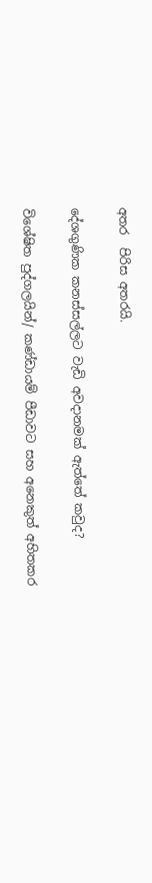අතර  පිරිස අතරයි.

දේශගුණික කනස්සල්ලට වැඩි අවදානමක් ඇත්තේ කවුද?

විශේෂිත පුද්ගලයින්/ කණ්ඩායම් පීඩාවට සහ අනෙකුත් අහිතකර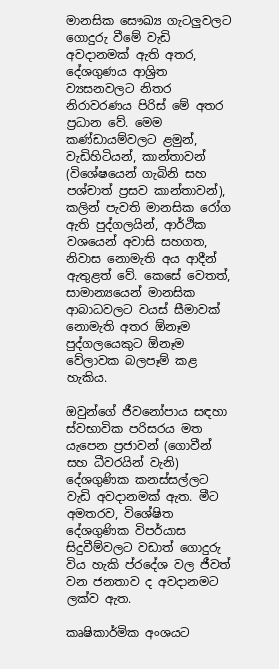මානසික සෞඛ්‍ය ගැටලුවලට ගොදුරු වීමේ වැඩි අවදානමක් ඇති අතර, දේශගුණය ආශ්‍රිත ව්‍යසනවලට නිතර නිරාවරණය පිරිස් මේ අතර ප්‍රධාන වේ. මෙම කණ්ඩායම්වලට ළමුන්, වැඩිහිටියන්, කාන්තාවන් (විශේෂයෙන් ගැබිනි සහ පශ්චාත් ප්‍රසව කාන්තාවන්), කලින් පැවති මානසික රෝග ඇති පුද්ගලයින්, ආර්ථික වශයෙන් අවාසි සහගත, නිවාස නොමැති අය ආදීන්  ඇතුළත් වේ. කෙසේ වෙතත්, සාමාන්‍යයෙන් මානසික ආබාධවලට වයස් සීමාවක් නොමැති අතර ඕනෑම පුද්ගලයෙකුට ඕනෑම වේලාවක බලපෑම් කළ හැකිය.

ඔවුන්ගේ ජීවනෝපාය සඳහා ස්වභාවික පරිසරය මත යැපෙන ප්‍රජාවන් (ගොවීන් සහ ධීවරයින් වැනි) දේශගුණික කනස්සල්ලට වැඩි අවදානමක් ඇත. මීට අමතරව, විශේෂිත දේශගුණික විපර්යාස සිදුවීම්වලට වඩාත් ගොදුරු විය හැකි ප්රදේශ වල ජීවත් වන ජනතාව ද අවදානමට ලක්ව ඇත.

කෘෂිකාර්මික අංශයට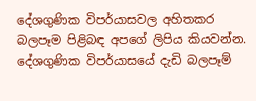දේශගුණික විපර්යාසවල අහිතකර බලපෑම පිළිබඳ අපගේ ලිපිය කියවන්න. දේශගුණික විපර්යාසයේ දැඩි බලපෑම්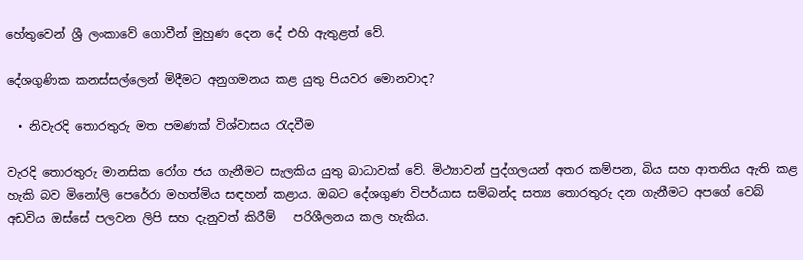හේතුවෙන් ශ්‍රී ලංකාවේ ගොවීන් මුහුණ දෙන දේ එහි ඇතුළත් වේ.

දේශගුණික කනස්සල්ලෙන් මිදීමට අනුගමනය කළ යුතු පියවර මොනවාද?

  • නිවැරදි තොරතුරු මත පමණක් විශ්වාසය රැදවීම

වැරදි තොරතුරු මානසික රෝග ජය ගැනීමට සැලකිය යුතු බාධාවක් වේ. මිථ්‍යාවන් පුද්ගලයන් අතර කම්පන, බිය සහ ආතතිය ඇති කළ හැකි බව මිනෝලි පෙරේරා මහත්මිය සඳහන් කළාය. ඔබට දේශගුණ විපර්යාස සම්බන්ද සත්‍ය තොරතුරු දන ගැනීමට අපගේ වෙබ් අඩවිය ඔස්සේ පලවන ලිපි සහ දැනුවත් කිරීම්   පරිශීලනය කල හැකිය.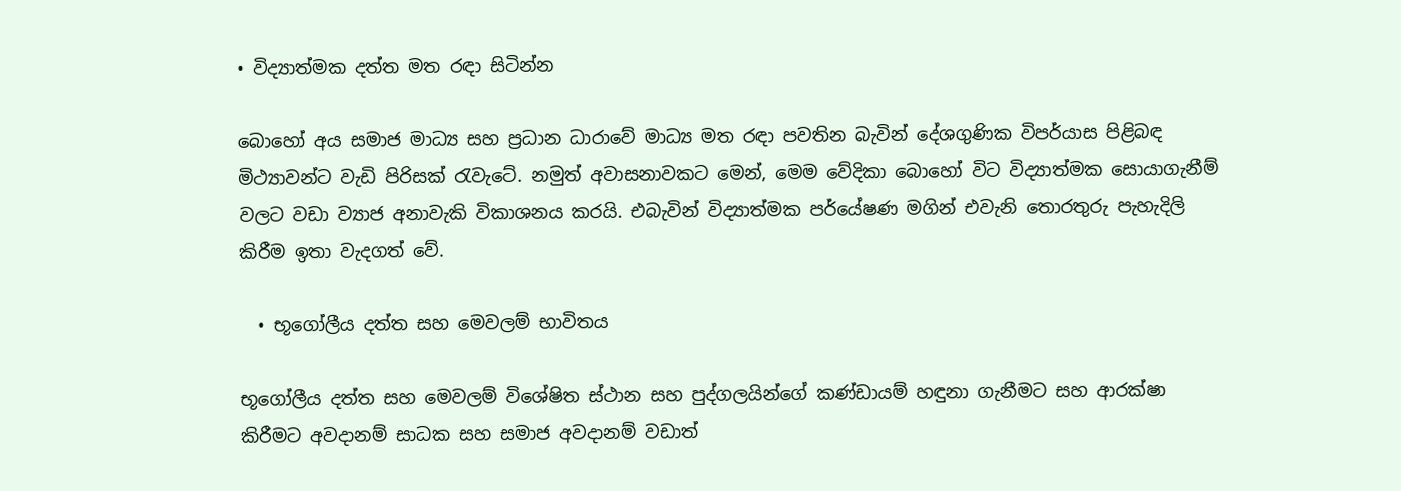• විද්‍යාත්මක දත්ත මත රඳා සිටින්න

බොහෝ අය සමාජ මාධ්‍ය සහ ප්‍රධාන ධාරාවේ මාධ්‍ය මත රඳා පවතින බැවින් දේශගුණික විපර්යාස පිළිබඳ මිථ්‍යාවන්ට වැඩි පිරිසක් රැවැටේ. නමුත් අවාසනාවකට මෙන්, මෙම වේදිකා බොහෝ විට විද්‍යාත්මක සොයාගැනීම් වලට වඩා ව්‍යාජ අනාවැකි විකාශනය කරයි. එබැවින් විද්‍යාත්මක පර්යේෂණ මගින් එවැනි තොරතුරු පැහැදිලි කිරීම ඉතා වැදගත් වේ.

  • භූගෝලීය දත්ත සහ මෙවලම් භාවිතය

භූගෝලීය දත්ත සහ මෙවලම් විශේෂිත ස්ථාන සහ පුද්ගලයින්ගේ කණ්ඩායම් හඳුනා ගැනීමට සහ ආරක්ෂා කිරීමට අවදානම් සාධක සහ සමාජ අවදානම් වඩාත්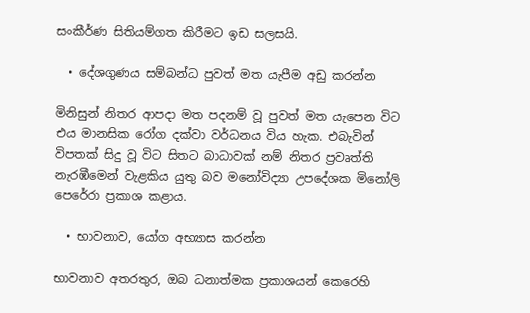සංකීර්ණ සිතියම්ගත කිරීමට ඉඩ සලසයි.

  • දේශගුණය සම්බන්ධ පුවත් මත යැපීම අඩු කරන්න

මිනිසුන් නිතර ආපදා මත පදනම් වූ පුවත් මත යැපෙන විට එය මානසික රෝග දක්වා වර්ධනය විය හැක. එබැවින් විපතක් සිදු වූ විට සිතට බාධාවක් නම් නිතර ප්‍රවෘත්ති නැරඹීමෙන් වැළකිය යුතු බව මනෝවිද්‍යා උපදේශක මිනෝලි පෙරේරා ප්‍රකාශ කළාය.

  • භාවනාව, යෝග අභ්‍යාස කරන්න

භාවනාව අතරතුර, ඔබ ධනාත්මක ප්‍රකාශයන් කෙරෙහි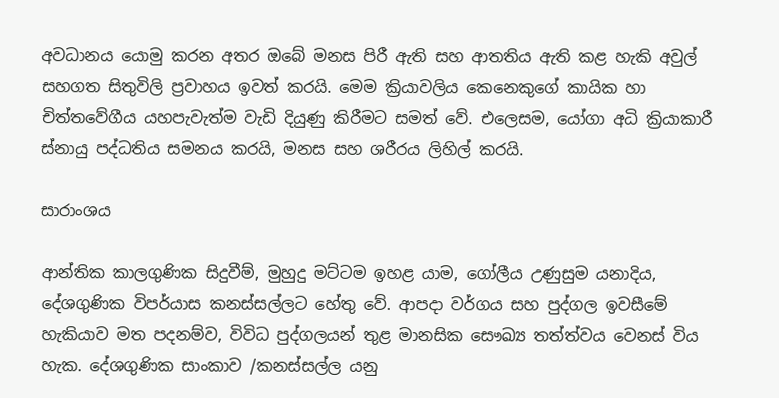අවධානය යොමු කරන අතර ඔබේ මනස පිරී ඇති සහ ආතතිය ඇති කළ හැකි අවුල් සහගත සිතුවිලි ප්‍රවාහය ඉවත් කරයි. මෙම ක්‍රියාවලිය කෙනෙකුගේ කායික හා චිත්තවේගීය යහපැවැත්ම වැඩි දියුණු කිරීමට සමත් වේ. එලෙසම, යෝගා අධි ක්‍රියාකාරී ස්නායු පද්ධතිය සමනය කරයි, මනස සහ ශරීරය ලිහිල් කරයි.

සාරාංශය

ආන්තික කාලගුණික සිදුවීම්, මුහුදු මට්ටම ඉහළ යාම, ගෝලීය උණුසුම යනාදිය, දේශගුණික විපර්යාස කනස්සල්ලට හේතු වේ. ආපදා වර්ගය සහ පුද්ගල ඉවසීමේ හැකියාව මත පදනම්ව, විවිධ පුද්ගලයන් තුළ මානසික සෞඛ්‍ය තත්ත්වය වෙනස් විය හැක. දේශගුණික සාංකාව /කනස්සල්ල යනු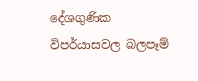දේශගුණික විපර්යාසවල බලපෑම්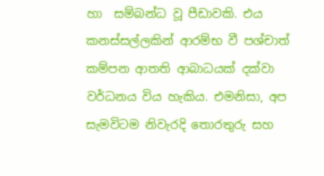හා  සම්බන්ධ වූ පීඩාවකි. එය කනස්සල්ලකින් ආරම්භ වී පශ්චාත් කම්පන ආතති ආබාධයක් දක්වා වර්ධනය විය හැකිය. එමනිසා, අප සැමවිටම නිවැරදි තොරතුරු සහ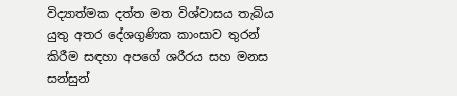විද්‍යාත්මක දත්ත මත විශ්වාසය තැබිය යුතු අතර දේශගුණික කාංසාව තුරන් කිරීම සඳහා අපගේ ශරීරය සහ මනස සන්සුන්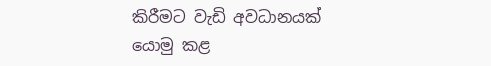කිරීමට වැඩි අවධානයක් යොමු කළ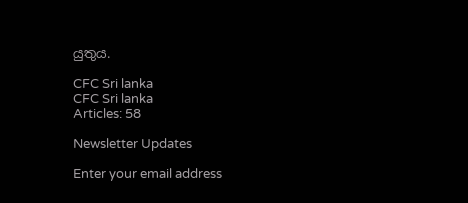යුතුය.

CFC Sri lanka
CFC Sri lanka
Articles: 58

Newsletter Updates

Enter your email address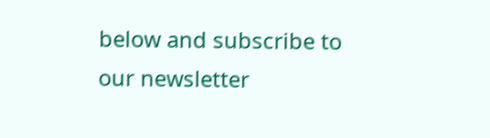below and subscribe to our newsletter